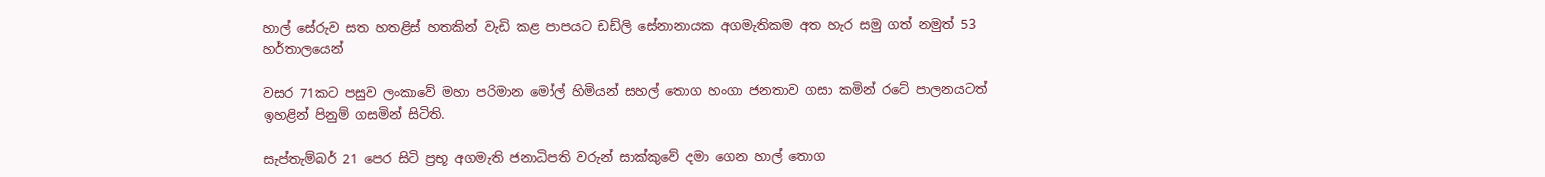හාල් සේරුව සත හතළිස් හතකින් වැඩි කළ පාපයට ඩඩ්ලි සේනානායක අගමැතිකම අත හැර සමු ගත් නමුත් 53 හර්තාලයෙන්

වසර 71කට පසුව ලංකාවේ මහා පරිමාන මෝල් හිමියන් සහල් තොග හංගා ජනතාව ගසා කමින් රටේ පාලනයටත් ඉහළින් පිනුම් ගසමින් සිටිති.

සැප්තැම්බර් 21 පෙර සිටි ප්‍රභූ අගමැති ජනාධිපති වරුන් සාක්කුවේ දමා ගෙන හාල් තොග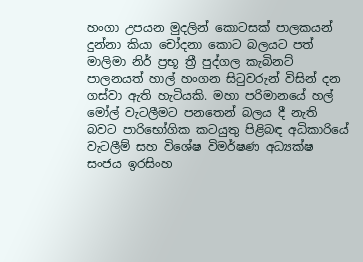හංගා උපයන මුදලින් කොටසක් පාලකයන් දුන්නා කියා චෝදනා කොට බලයට පත් මාලිමා නිර් ප්‍රභූ ත්‍රී පුද්ගල කැබිනට් පාලනයත් හාල් හංගන සිටුවරුන් විසින් දන ගස්වා ඇති හැටියකි. මහා පරිමානයේ හල් මෝල් වැටලීමට පනතෙන් බලය දී නැති බවට පාරිභෝගික කටයුතු පිළිබඳ අධිකාරියේ වැටලීම් සහ විශේෂ විමර්ෂණ අධ්‍යක්ෂ සංජය ඉරසිංහ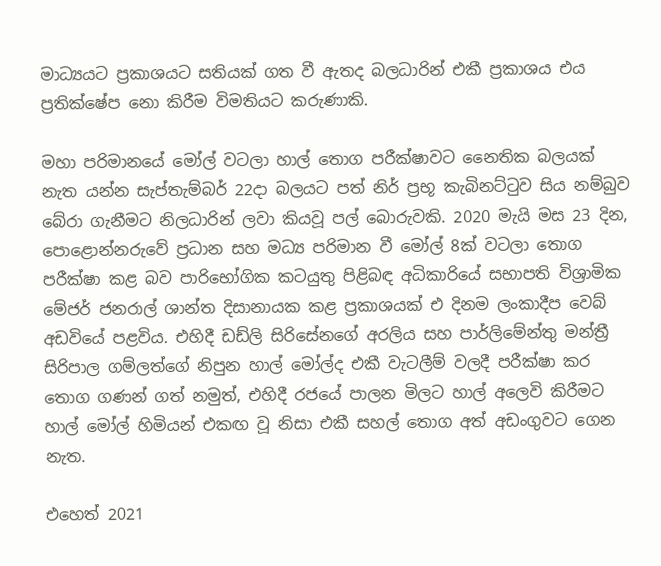මාධ්‍යයට ප්‍රකාශයට සතියක් ගත වී ඇතද බලධාරින් එකී ප්‍රකාශය එය ප්‍රතික්ෂේප නො කිරීම විමතියට කරුණාකි.

මහා පරිමානයේ මෝල් වටලා හාල් තොග පරීක්ෂාවට නෛතික බලයක් නැත යන්න සැප්තැම්බර් 22දා බලයට පත් නිර් ප්‍රභූ කැබිනට්ටුව සිය නම්බුව බේරා ගැනීමට නිලධාරින් ලවා කියවූ පල් බොරුවකි. 2020 මැයි මස 23 දින, පොළොන්නරුවේ ප්‍රධාන සහ මධ්‍ය පරිමාන වී මෝල් 8ක් වටලා තොග පරීක්ෂා කළ බව පාරිභෝගික කටයුතු පිළිබඳ අධිකාරියේ සභාපති විශ්‍රාමික මේජර් ජනරාල් ශාන්ත දිසානායක කළ ප්‍රකාශයක් එ දිනම ලංකාදීප වෙබ් අඩවියේ පළවිය. එහිදී ඩඩ්ලි සිරිසේනගේ අරලිය සහ පාර්ලිමේන්තු මන්ත්‍රී සිරිපාල ගම්ලත්ගේ නිපුන හාල් මෝල්ද එකී වැටලීම් වලදී පරීක්ෂා කර තොග ගණන් ගත් නමුත්, එහිදී රජයේ පාලන මිලට හාල් අලෙවි කිරීමට හාල් මෝල් හිමියන් එකඟ වූ නිසා එකී සහල් තොග අත් අඩංගුවට ගෙන නැත.

එහෙත් 2021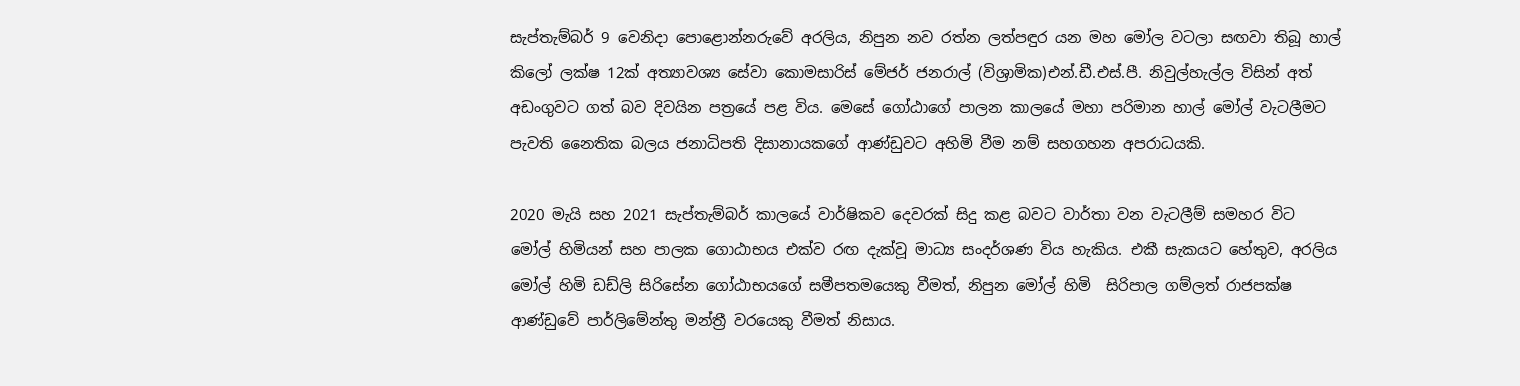සැප්තැම්බර් 9 වෙනිදා පොළොන්නරුවේ අරලිය, නිපුන නව රත්න ලත්පඳුර යන මහ මෝල වටලා සඟවා තිබූ හාල් කිලෝ ලක්ෂ 12ක් අත්‍යාවශ්‍ය සේවා කොමසාරිස් මේජර් ජනරාල් (විශ්‍රාමික)එන්.ඩී.එස්.පී. නිවුල්හැල්ල විසින් අත් අඩංගුවට ගත් බව දිවයින පත්‍රයේ පළ විය. මෙසේ ගෝඨාගේ පාලන කාලයේ මහා පරිමාන හාල් මෝල් වැටලීමට පැවති නෛතික බලය ජනාධිපති දිසානායකගේ ආණ්ඩුවට අහිමි වීම නම් සහගහන අපරාධයකි.

2020 මැයි සහ 2021 සැප්තැම්බර් කාලයේ වාර්ෂිකව දෙවරක් සිදු කළ බවට වාර්තා වන වැටලීම් සමහර විට මෝල් හිමියන් සහ පාලක ගොඨාභය එක්ව රඟ දැක්වූ මාධ්‍ය සංදර්ශණ විය හැකිය. එකී සැකයට හේතුව, අරලිය මෝල් හිමි ඩඩ්ලි සිරිසේන ගෝඨාභයගේ සමීපතමයෙකු වීමත්, නිපුන මෝල් හිමි  සිරිපාල ගම්ලත් රාජපක්ෂ ආණ්ඩුවේ පාර්ලිමේන්තු මන්ත්‍රී වරයෙකු වීමත් නිසාය.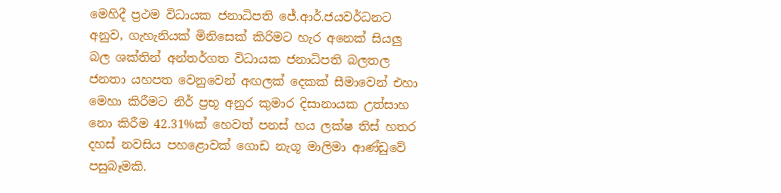මෙහිදී ප්‍රථම විධායක ජනාධිපති ජේ.ආර්.ජයවර්ධනට අනුව, ගැහැනියක් මිනිසෙක් කිරිමට හැර අනෙක් සියලු බල ශක්තින් අන්තර්ගත විධායක ජනාධිපති බලතල ජනතා යහපත වෙනුවෙන් අඟලක් දෙකක් සීමාවෙන් එහා මෙහා කිරීමට නිර් ප්‍රභූ අනුර කුමාර දිසානායක උත්සාහ නො කිරීම 42.31%ක් හෙවත් පනස් හය ලක්ෂ තිස් හතර දහස් නවසිය පහළොවක් ගොඩ නැගූ මාලිමා ආණ්ඩුවේ පසුබෑමකි.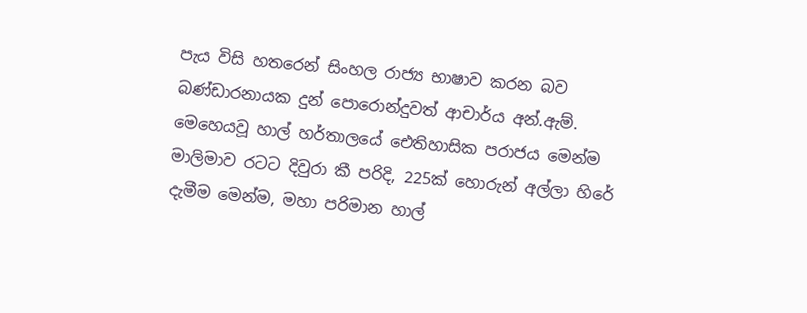පැය විසි හතරෙන් සිංහල රාජ්‍ය භාෂාව කරන බව බණ්ඩාරනායක දුන් පොරොන්දුවත් ආචාර්ය අන්.ඇම්. මෙහෙයවූ හාල් හර්තාලයේ ඓතිහාසික පරාජය මෙන්ම මාලිමාව රටට දිවුරා කී පරිදි, 225ක් හොරුන් අල්ලා හිරේ දැමීම මෙන්ම, මහා පරිමාන හාල්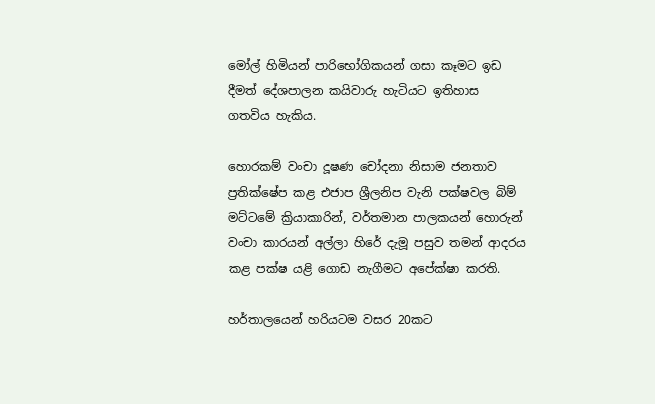මෝල් හිමියන් පාරිභෝගිකයන් ගසා කෑමට ඉඩ දීමත් දේශපාලන කයිවාරු හැටියට ඉතිහාස ගතවිය හැකිය.

හොරකම් වංචා දූෂණ චෝදනා නිසාම ජනතාව ප්‍රතික්ෂේප කළ එජාප ශ්‍රීලනිප වැනි පක්ෂවල බිම් මට්ටමේ ක්‍රියාකාරින්, වර්තමාන පාලකයන් හොරුන් වංචා කාරයන් අල්ලා හිරේ දැමූ පසුව තමන් ආදරය කළ පක්ෂ යළි ගොඩ නැගීමට අපේක්ෂා කරති.

හර්තාලයෙන් හරියටම වසර 20කට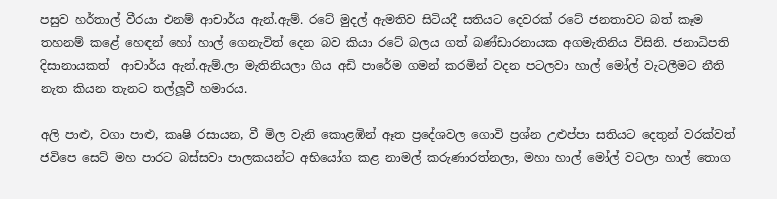පසුව හර්තාල් වීරයා එනම් ආචාර්ය ඇන්.ඇම්. රටේ මුදල් ඇමතිව සිටියදී සතියට දෙවරක් රටේ ජනතාවට බත් කෑම තහනම් කළේ හෙඳන් හෝ හාල් ගෙනැවිත් දෙන බව කියා රටේ බලය ගත් බණ්ඩාරනායක අගමැතිනිය විසිනි. ජනාධිපති දිසානායකත්  ආචාර්ය ඇන්.ඇම්.ලා මැතිනියලා ගිය අඩි පාරේම ගමන් කරමින් වදන පටලවා හාල් මෝල් වැටලීමට නීති නැත කියන තැනට තල්ලූවී හමාරය.

අලි පාළු, වගා පාළු, කෘෂි රසායන, වී මිල වැනි කොළඹින් ඈත ප්‍රදේශවල ගොවි ප්‍රශ්න උළුප්පා සතියට දෙතුන් වරක්වත් ජවිපෙ සෙට් මහ පාරට බස්සවා පාලකයන්ට අභියෝග කළ නාමල් කරුණාරත්නලා, මහා හාල් මෝල් වටලා හාල් තොග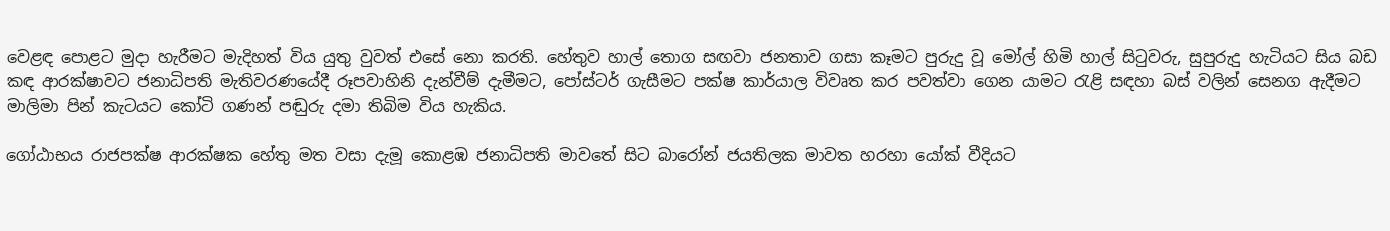වෙළඳ පොළට මුදා හැරීමට මැදිහත් විය යුතු වුවත් එසේ නො කරති. හේතුව හාල් තොග සඟවා ජනතාව ගසා කෑමට පුරුදු වූ මෝල් හිමි හාල් සිටුවරු, සුපුරුදු හැටියට සිය බඩ කඳ ආරක්ෂාවට ජනාධිපති මැතිවරණයේදී රූපවාහිනි දැන්වීම් දැමීමට, පෝස්ටර් ගැසීමට පක්ෂ කාර්යාල විවෘත කර පවත්වා ගෙන යාමට රැළි සඳහා බස් වලින් සෙනග ඇදීමට මාලිමා පින් කැටයට කෝටි ගණන් පඬුරු දමා තිබිම විය හැකිය.

ගෝඨාභය රාජපක්ෂ ආරක්ෂක හේතු මත වසා දැමූ කොළඹ ජනාධිපති මාවතේ සිට බාරෝන් ජයතිලක මාවත හරහා යෝක් වීදියට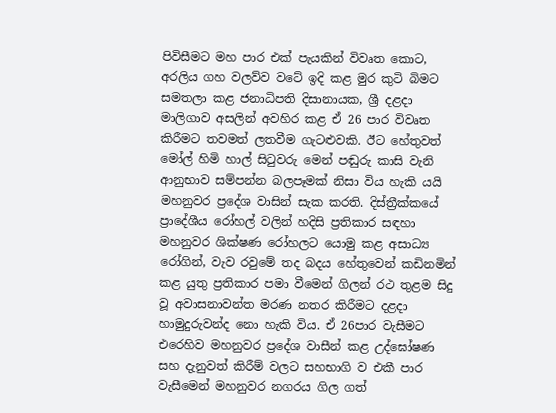පිවිසීමට මහ පාර එක් පැයකින් විවෘත කොට, අරලිය ගහ වලව්ව වටේ ඉදි කළ මුර කුටි බිමට සමතලා කළ ජනාධිපති දිසානායක, ශ්‍රී දළදා මාලිගාව අසලින් අවහිර කළ ඒ 26 පාර විවෘත කිරීමට තවමත් ලතවීම ගැටළුවකි. ඊට හේතුවත් මෝල් හිමි හාල් සිටුවරු මෙන් පඬුරු කාසි වැනි ආනුභාව සම්පන්න බලපෑමක් නිසා විය හැකි යයි මහනුවර ප්‍රදේශ වාසින් සැක කරති. දිස්ත්‍රීක්කයේ ප්‍රාදේශීය රෝහල් වලින් හදිසි ප්‍රතිකාර සඳහා මහනුවර ශික්ෂණ රෝහලට යොමු කළ අසාධ්‍ය රෝගින්, වැව රවුමේ තද බදය හේතුවෙන් කඩිනමින් කළ යුතු ප්‍රතිකාර පමා වීමෙන් ගිලන් රථ තුළම සිදු වූ අවාසනාවන්ත මරණ නතර කිරීමට දළදා හාමුදුරුවන්ද නො හැකි විය. ඒ 26පාර වැසීමට එරෙහිව මහනුවර ප්‍රදේශ වාසීන් කළ උද්ඝෝෂණ සහ දැනුවත් කිරීම් වලට සහභාගි ව එකී පාර වැසීමෙන් මහනුවර නගරය ගිල ගත්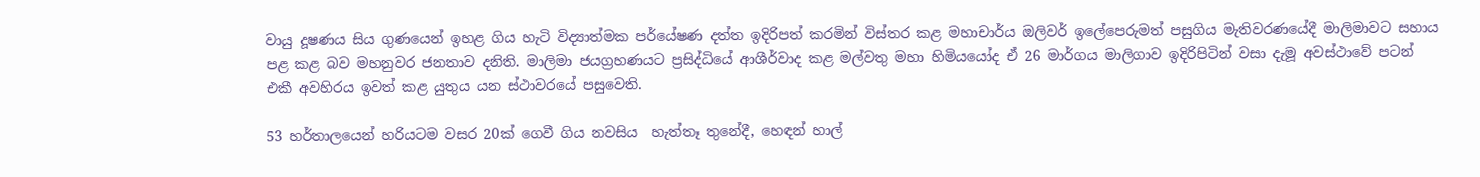වායු දූෂණය සිය ගුණයෙන් ඉහළ ගිය හැටි විද්‍යාත්මක පර්යේෂණ දත්ත ඉදිරිපත් කරමින් විස්තර කළ මහාචාර්ය ඔලිවර් ඉලේපෙරුමත් පසුගිය මැතිවරණයේදී මාලිමාවට සහාය පළ කළ බව මහනුවර ජනතාව දනිති. මාලිමා ජයග්‍රහණයට ප්‍රසිද්ධියේ ආශීර්වාද කළ මල්වතු මහා හිමියයෝද ඒ 26 මාර්ගය මාලිගාව ඉදිරිපිටින් වසා දැමූ අවස්ථාවේ පටන් එකී අවහිරය ඉවත් කළ යුතුය යන ස්ථාවරයේ පසුවෙති.

53 හර්තාලයෙන් හරියටම වසර 20ක් ගෙවී ගිය නවසිය  හැත්තෑ තුනේදී, හෙඳන් හාල්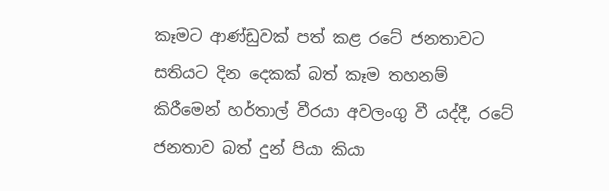කෑමට ආණ්ඩුවක් පත් කළ රටේ ජනතාවට සතියට දින දෙකක් බත් කෑම තහනම් කිරීමෙන් හර්තාල් වීරයා අවලංගු වී යද්දී, රටේ ජනතාව බත් දුන් පියා කියා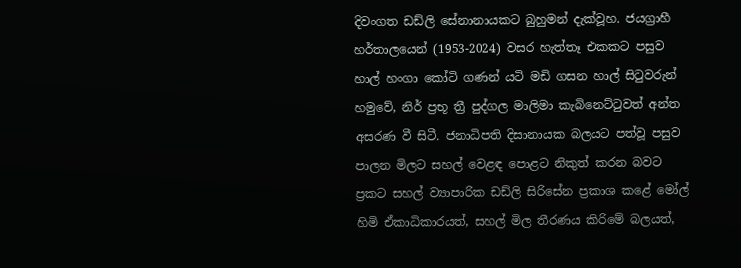දිවංගත ඩඩ්ලි සේනානායකට බුහුමන් දැක්වූහ. ජයග්‍රාහී හර්තාලයෙන් (1953-2024) වසර හැත්තෑ එකකට පසුව හාල් හංගා කෝටි ගණන් යටි මඩි ගසන හාල් සිටුවරුන් හමුවේ, නිර් ප්‍රභූ ත්‍රී පුද්ගල මාලිමා කැබිනෙට්ටුවත් අන්ත අසරණ වී සිටී. ජනාධිපති දිසානායක බලයට පත්වූ පසුව පාලන මිලට සහල් වෙළඳ පොළට නිකුත් කරන බවට ප්‍රකට සහල් ව්‍යාපාරික ඩඩ්ලි සිරිසේන ප්‍රකාශ කළේ මෝල් හිමි ඒකාධිකාරයත්, සහල් මිල තීරණය කිරිමේ බලයත්,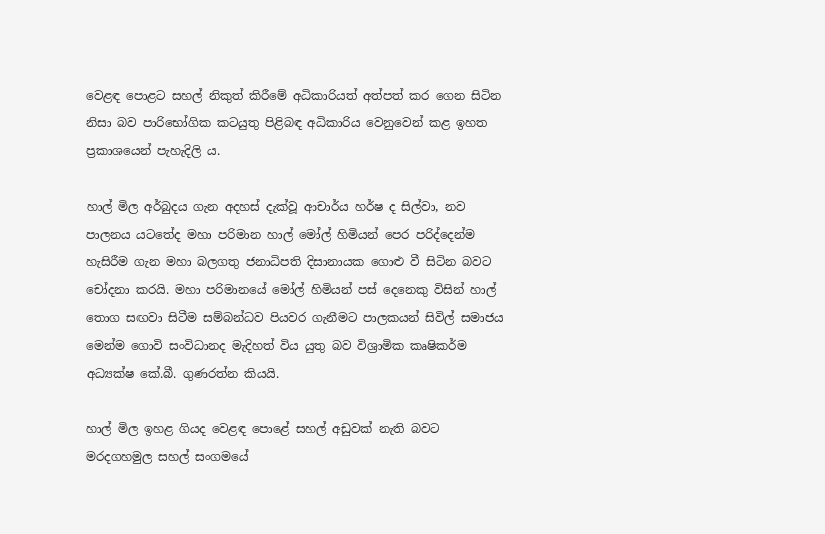වෙළඳ පොළට සහල් නිකුත් කිරීමේ අධිකාරියත් අත්පත් කර ගෙන සිටින නිසා බව පාරිභෝගික කටයුතු පිළිබඳ අධිකාරිය වෙනුවෙන් කළ ඉහත ප්‍රකාශයෙන් පැහැදිලි ය.

හාල් මිල අර්බුදය ගැන අදහස් දැක්වූ ආචාර්ය හර්ෂ ද සිල්වා, නව පාලනය යටතේද මහා පරිමාන හාල් මෝල් හිමියන් පෙර පරිද්දෙන්ම හැසිරීම ගැන මහා බලගතු ජනාධිපති දිසානායක ගොළු වී සිටින බවට චෝදනා කරයි. මහා පරිමානයේ මෝල් හිමියන් පස් දෙනෙකු විසින් හාල් තොග සඟවා සිටීම සම්බන්ධව පියවර ගැනීමට පාලකයන් සිවිල් සමාජය මෙන්ම ගොවි සංවිධානද මැදිහත් විය යුතු බව විශ්‍රාමික කෘෂිකර්ම අධ්‍යක්ෂ කේ.බී. ගුණරත්න කියයි.

හාල් මිල ඉහළ ගියද වෙළඳ පොළේ සහල් අඩුවක් නැති බවට මරදගහමුල සහල් සංගමයේ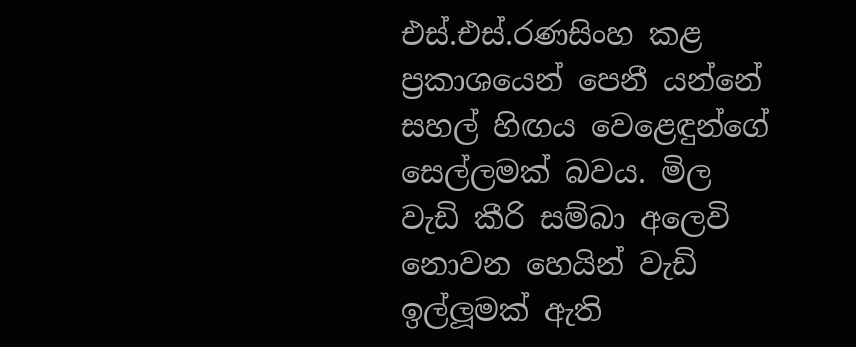එස්.එස්.රණසිංහ කළ ප්‍රකාශයෙන් පෙනී යන්නේ සහල් හිඟය වෙළෙඳුන්ගේ සෙල්ලමක් බවය. මිල වැඩි කීරි සම්බා අලෙවි නොවන හෙයින් වැඩි ඉල්ලූමක් ඇති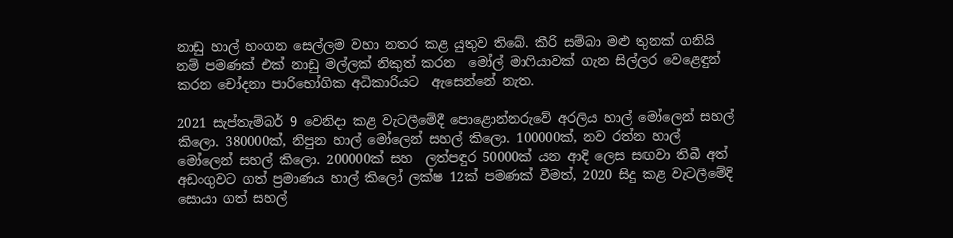නාඩු හාල් හංගන සෙල්ලම වහා නතර කළ යුතුව තිබේ. කීරි සම්බා මළු තුනක් ගනියි නම් පමණක් එක් නාඩු මල්ලක් නිකුත් කරන  මෝල් මාෆියාවක් ගැන සිල්ලර වෙළෙඳුන්  කරන චෝදනා පාරිභෝගික අධිකාරියට  ඇසෙන්නේ නැත.

2021 සැප්තැම්බර් 9 වෙනිදා කළ වැටලීමේදී පොළොන්නරුවේ අරලිය හාල් මෝලෙන් සහල් කිලො. 380000ක්, නිපුන හාල් මෝලෙන් සහල් කිලො. 100000ක්, නව රත්න හාල් මෝලෙන් සහල් කිලො. 200000ක් සහ  ලත්පඳුර 50000ක් යන ආදි ලෙස සඟවා තිබී අත් අඩංගුවට ගත් ප්‍රමාණය හාල් කිලෝ ලක්ෂ 12ක් පමණක් වීමත්, 2020 සිදු කළ වැටලීමේදි සොයා ගත් සහල්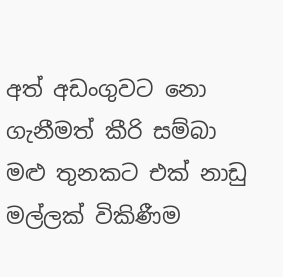අත් අඩංගුවට නො ගැනීමත් කීරි සම්බා මළු තුනකට එක් නාඩු මල්ලක් විකිණීම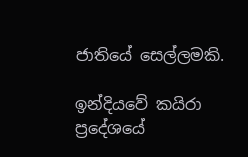ජාතියේ සෙල්ලමකි.

ඉන්දියවේ කයිරා ප්‍රදේශයේ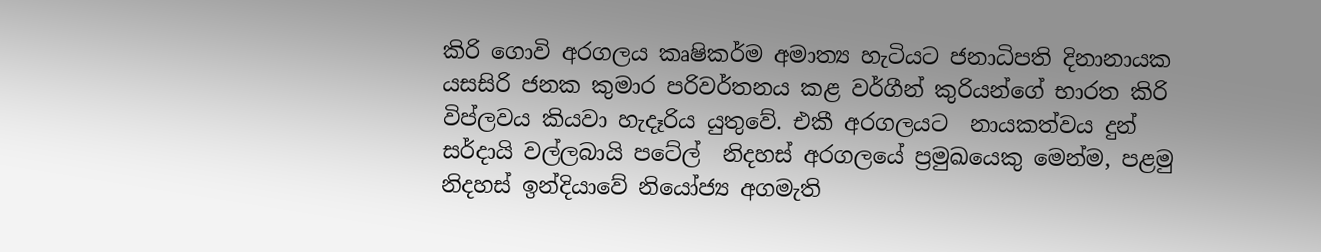කිරි ගොවි අරගලය කෘෂිකර්ම අමාත්‍ය හැටියට ජනාධිපති දිනානායක යසසිරි ජනක කුමාර පරිවර්තනය කළ වර්ගීන් කුරියන්ගේ භාරත කිරි විප්ලවය කියවා හැදෑරිය යුතුවේ. එකී අරගලයට  නායකත්වය දුන් සර්දායි වල්ලබායි පටේල්  නිදහස් අරගලයේ ප්‍රමුඛයෙකු මෙන්ම, පළමු නිදහස් ඉන්දියාවේ නියෝජ්‍ය අගමැති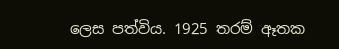ලෙස පත්විය. 1925 තරම් ඈතක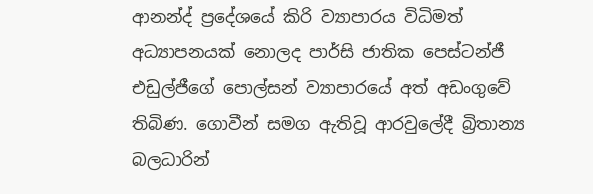ආනන්ද් ප්‍රදේශයේ කිරි ව්‍යාපාරය විධිමත් අධ්‍යාපනයක් නොලද පාර්සි ජාතික පෙස්ටන්ජී එඩුල්ජීගේ පොල්සන් ව්‍යාපාරයේ අත් අඩංගුවේ තිබිණ. ගොවීන් සමග ඇතිවූ ආරවුලේදී බ්‍රිතාන්‍ය බලධාරින්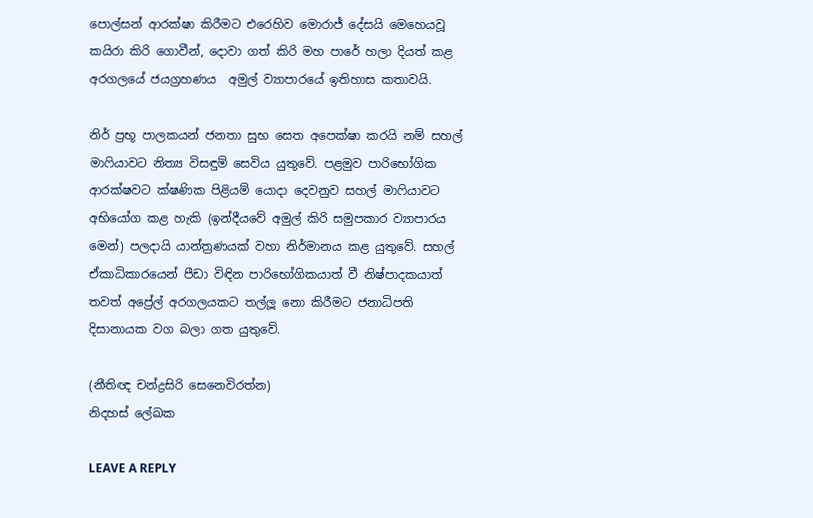පොල්සන් ආරක්ෂා කිරීමට එරෙහිව මොරාජ් දේසයි මෙහෙයවූ කයිරා කිරි ගොවීන්, දොවා ගත් කිරි මහ පාරේ හලා දියත් කළ අරගලයේ ජයග්‍රහණය  අමුල් ව්‍යාපාරයේ ඉතිහාස කතාවයි.

නිර් ප්‍රභූ පාලකයන් ජනතා සුභ සෙත අපෙක්ෂා කරයි නම් සහල් මාෆියාවට නිත්‍ය විසඳුම් සෙවිය යුතුවේ. පළමුව පාරිභෝගික ආරක්ෂවට ක්ෂණික පිළියම් යොදා දෙවනුව සහල් මාෆියාවට අභියෝග කළ හැකි (ඉන්දීයවේ අමුල් කිරි සමුපකාර ව්‍යාපාරය මෙන්) පලදායි යාන්ත්‍රණයක් වහා නිර්මානය කළ යුතුවේ. සහල් ඒකාධිකාරයෙන් පීඩා විඳින පාරිභෝගිකයාත් වී නිෂ්පාදකයාත් තවත් අප්‍රේල් අරගලයකට තල්ලූ නො කිරීමට ජනාධිපති දිසානායක වග බලා ගත යුතුවේ.

(නීතිඥ චන්ද්‍රසිරි සෙනෙවිරත්න)
නිදහස් ලේඛක

LEAVE A REPLY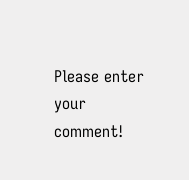Please enter your comment!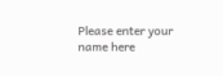Please enter your name here